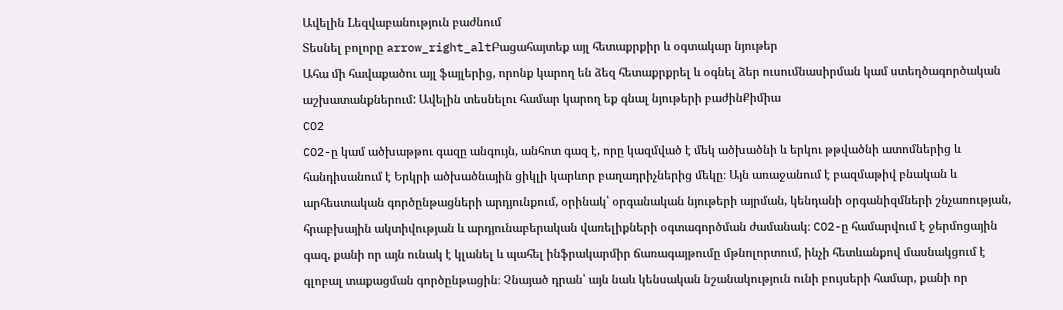Ավելին Lեզվաբանություն բաժնում
Տեսնել բոլորը arrow_right_altԲացահայտեք այլ հետաքրքիր և օգտակար նյութեր
Ահա մի հավաքածու այլ ֆայլերից, որոնք կարող են ձեզ հետաքրքրել և օգնել ձեր ուսումնասիրման կամ ստեղծագործական աշխատանքներում: Ավելին տեսնելու համար կարող եք գնալ նյութերի բաժինՔիմիա
CO2
CO2-ը կամ ածխաթթու գազը անգույն, անհոտ գազ է, որը կազմված է մեկ ածխածնի և երկու թթվածնի ատոմներից և հանդիսանում է Երկրի ածխածնային ցիկլի կարևոր բաղադրիչներից մեկը։ Այն առաջանում է բազմաթիվ բնական և արհեստական գործընթացների արդյունքում, օրինակ՝ օրգանական նյութերի այրման, կենդանի օրգանիզմների շնչառության, հրաբխային ակտիվության և արդյունաբերական վառելիքների օգտագործման ժամանակ։ CO2-ը համարվում է ջերմոցային գազ, քանի որ այն ունակ է կլանել և պահել ինֆրակարմիր ճառագայթումը մթնոլորտում, ինչի հետևանքով մասնակցում է գլոբալ տաքացման գործընթացին։ Չնայած դրան՝ այն նաև կենսական նշանակություն ունի բույսերի համար, քանի որ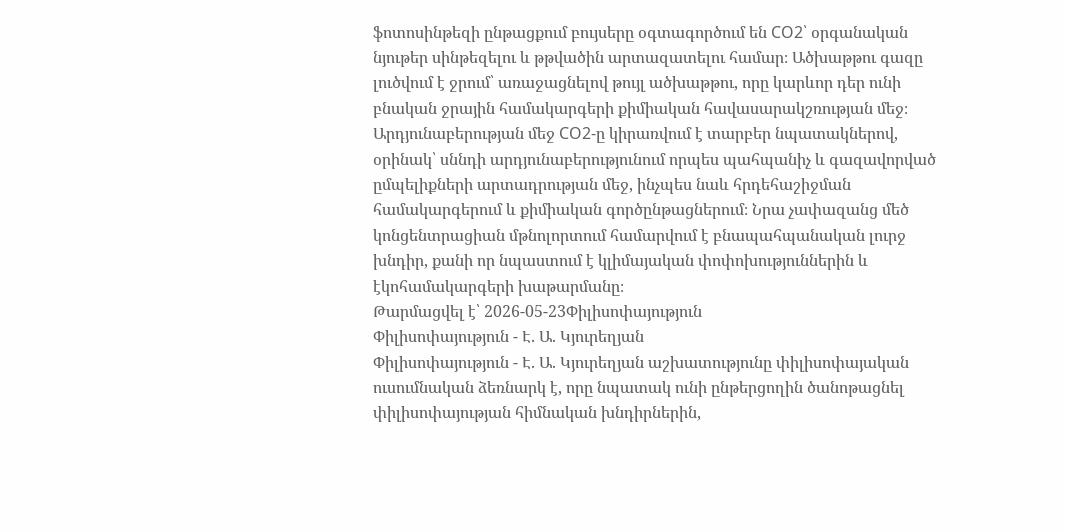ֆոտոսինթեզի ընթացքում բույսերը օգտագործում են CO2՝ օրգանական նյութեր սինթեզելու և թթվածին արտազատելու համար։ Ածխաթթու գազը լուծվում է ջրում՝ առաջացնելով թույլ ածխաթթու, որը կարևոր դեր ունի բնական ջրային համակարգերի քիմիական հավասարակշռության մեջ։ Արդյունաբերության մեջ CO2-ը կիրառվում է տարբեր նպատակներով, օրինակ՝ սննդի արդյունաբերությունում որպես պահպանիչ և գազավորված ըմպելիքների արտադրության մեջ, ինչպես նաև հրդեհաշիջման համակարգերում և քիմիական գործընթացներում։ Նրա չափազանց մեծ կոնցենտրացիան մթնոլորտում համարվում է բնապահպանական լուրջ խնդիր, քանի որ նպաստում է կլիմայական փոփոխություններին և էկոհամակարգերի խաթարմանը։
Թարմացվել է՝ 2026-05-23Փիլիսոփայություն
Փիլիսոփայություն - Է. Ա. Կյուրեղյան
Փիլիսոփայություն - Է. Ա. Կյուրեղյան աշխատությունը փիլիսոփայական ուսումնական ձեռնարկ է, որը նպատակ ունի ընթերցողին ծանոթացնել փիլիսոփայության հիմնական խնդիրներին,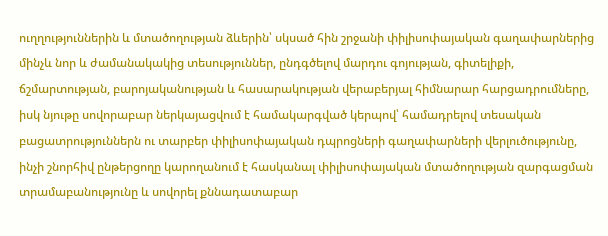ուղղություններին և մտածողության ձևերին՝ սկսած հին շրջանի փիլիսոփայական գաղափարներից մինչև նոր և ժամանակակից տեսություններ, ընդգծելով մարդու գոյության, գիտելիքի, ճշմարտության, բարոյականության և հասարակության վերաբերյալ հիմնարար հարցադրումները, իսկ նյութը սովորաբար ներկայացվում է համակարգված կերպով՝ համադրելով տեսական բացատրություններն ու տարբեր փիլիսոփայական դպրոցների գաղափարների վերլուծությունը, ինչի շնորհիվ ընթերցողը կարողանում է հասկանալ փիլիսոփայական մտածողության զարգացման տրամաբանությունը և սովորել քննադատաբար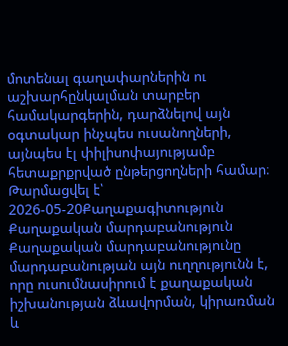մոտենալ գաղափարներին ու աշխարհընկալման տարբեր համակարգերին, դարձնելով այն օգտակար ինչպես ուսանողների, այնպես էլ փիլիսոփայությամբ հետաքրքրված ընթերցողների համար։
Թարմացվել է՝ 2026-05-20Քաղաքագիտություն
Քաղաքական մարդաբանություն
Քաղաքական մարդաբանությունը մարդաբանության այն ուղղությունն է, որը ուսումնասիրում է քաղաքական իշխանության ձևավորման, կիրառման և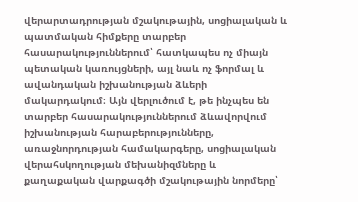վերարտադրության մշակութային, սոցիալական և պատմական հիմքերը տարբեր հասարակություններում՝ հատկապես ոչ միայն պետական կառույցների, այլ նաև ոչ ֆորմալ և ավանդական իշխանության ձևերի մակարդակում։ Այն վերլուծում է, թե ինչպես են տարբեր հասարակություններում ձևավորվում իշխանության հարաբերությունները, առաջնորդության համակարգերը, սոցիալական վերահսկողության մեխանիզմները և քաղաքական վարքագծի մշակութային նորմերը՝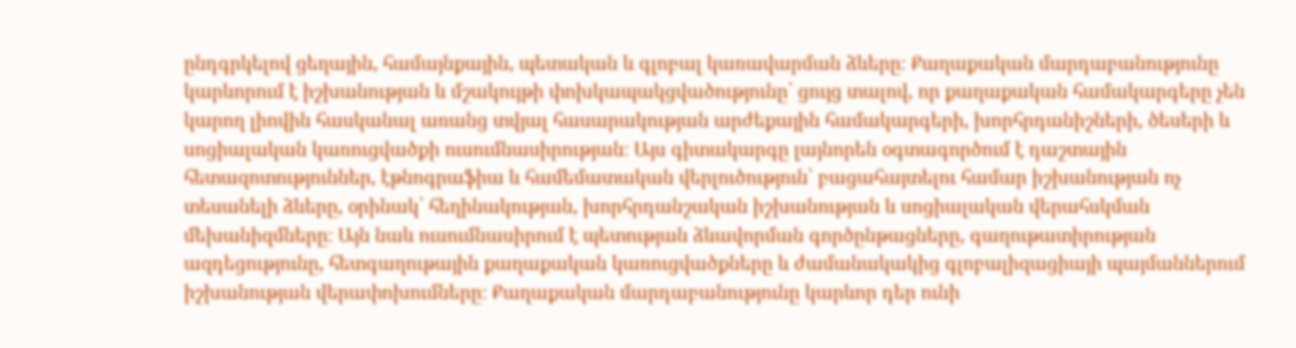ընդգրկելով ցեղային, համայնքային, պետական և գլոբալ կառավարման ձևերը։ Քաղաքական մարդաբանությունը կարևորում է իշխանության և մշակույթի փոխկապակցվածությունը՝ ցույց տալով, որ քաղաքական համակարգերը չեն կարող լիովին հասկանալ առանց տվյալ հասարակության արժեքային համակարգերի, խորհրդանիշների, ծեսերի և սոցիալական կառուցվածքի ուսումնասիրության։ Այս գիտակարգը լայնորեն օգտագործում է դաշտային հետազոտություններ, էթնոգրաֆիա և համեմատական վերլուծություն՝ բացահայտելու համար իշխանության ոչ տեսանելի ձևերը, օրինակ՝ հեղինակության, խորհրդանշական իշխանության և սոցիալական վերահսկման մեխանիզմները։ Այն նաև ուսումնասիրում է պետության ձևավորման գործընթացները, գաղութատիրության ազդեցությունը, հետգաղութային քաղաքական կառուցվածքները և ժամանակակից գլոբալիզացիայի պայմաններում իշխանության վերափոխումները։ Քաղաքական մարդաբանությունը կարևոր դեր ունի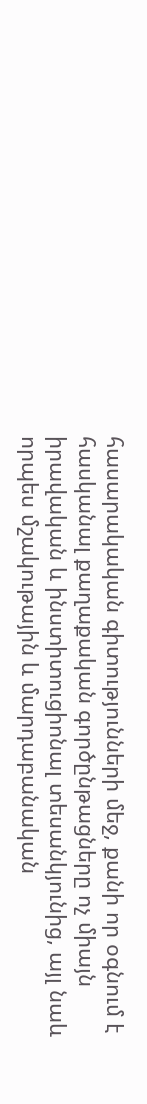հասարակական գիտությունների մեջ, քանի որ օգնում է հասկանալ քաղաքական գործընթացները ոչ միայն իրավական և ինստիտուցիոնալ տեսանկյունից, այլ նաև որպես մշակութային և մարդաբանական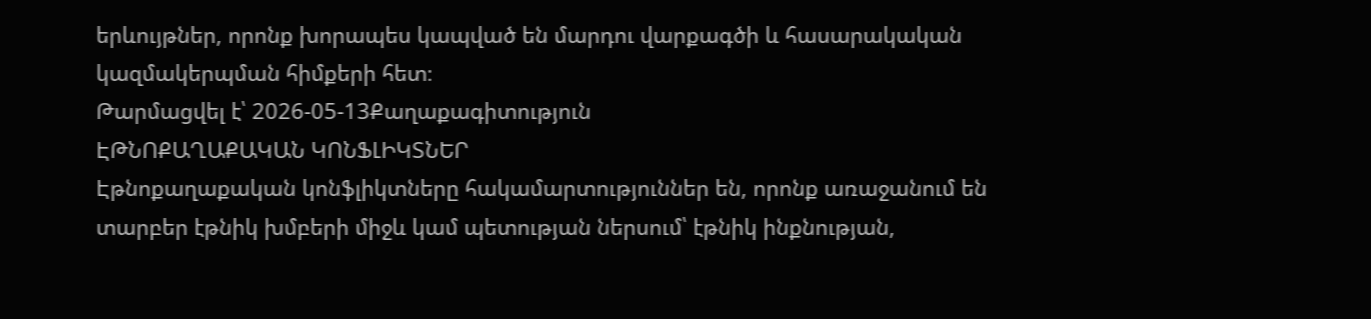երևույթներ, որոնք խորապես կապված են մարդու վարքագծի և հասարակական կազմակերպման հիմքերի հետ։
Թարմացվել է՝ 2026-05-13Քաղաքագիտություն
ԷԹՆՈՔԱՂԱՔԱԿԱՆ ԿՈՆՖԼԻԿՏՆԵՐ
Էթնոքաղաքական կոնֆլիկտները հակամարտություններ են, որոնք առաջանում են տարբեր էթնիկ խմբերի միջև կամ պետության ներսում՝ էթնիկ ինքնության,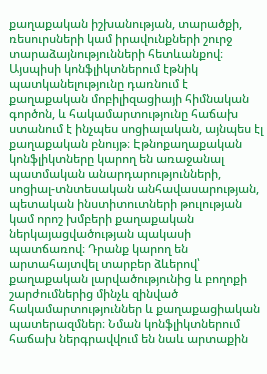քաղաքական իշխանության, տարածքի, ռեսուրսների կամ իրավունքների շուրջ տարաձայնությունների հետևանքով։ Այսպիսի կոնֆլիկտներում էթնիկ պատկանելությունը դառնում է քաղաքական մոբիլիզացիայի հիմնական գործոն, և հակամարտությունը հաճախ ստանում է ինչպես սոցիալական, այնպես էլ քաղաքական բնույթ։ Էթնոքաղաքական կոնֆլիկտները կարող են առաջանալ պատմական անարդարությունների, սոցիալ-տնտեսական անհավասարության, պետական ինստիտուտների թուլության կամ որոշ խմբերի քաղաքական ներկայացվածության պակասի պատճառով։ Դրանք կարող են արտահայտվել տարբեր ձևերով՝ քաղաքական լարվածությունից և բողոքի շարժումներից մինչև զինված հակամարտություններ և քաղաքացիական պատերազմներ։ Նման կոնֆլիկտներում հաճախ ներգրավվում են նաև արտաքին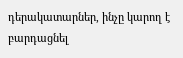դերակատարներ, ինչը կարող է բարդացնել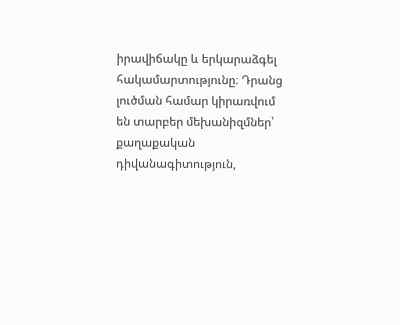իրավիճակը և երկարաձգել հակամարտությունը։ Դրանց լուծման համար կիրառվում են տարբեր մեխանիզմներ՝ քաղաքական դիվանագիտություն,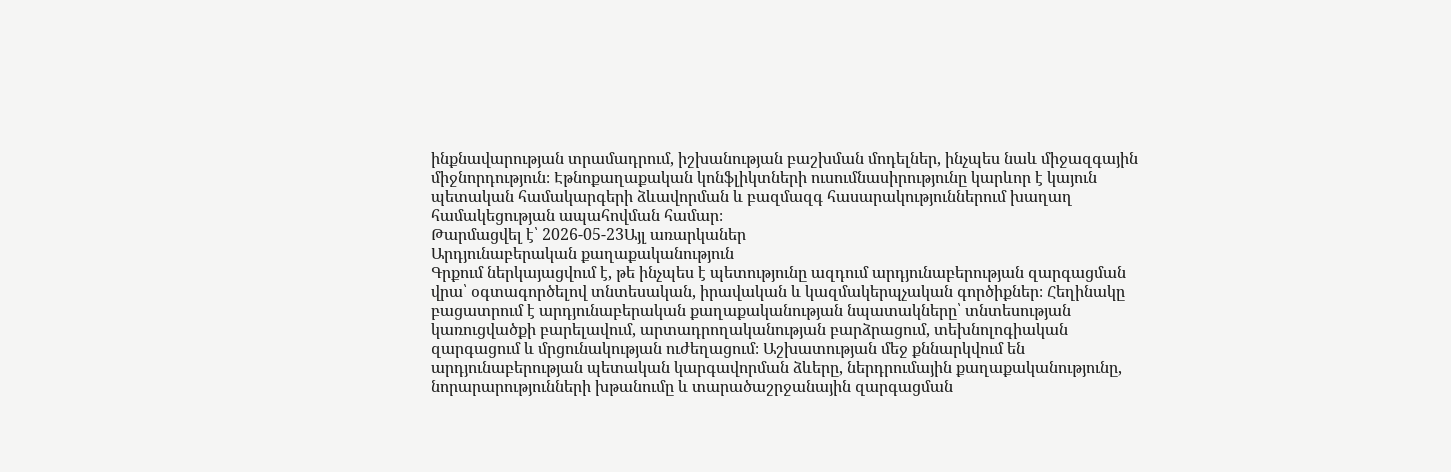ինքնավարության տրամադրում, իշխանության բաշխման մոդելներ, ինչպես նաև միջազգային միջնորդություն։ Էթնոքաղաքական կոնֆլիկտների ուսումնասիրությունը կարևոր է կայուն պետական համակարգերի ձևավորման և բազմազգ հասարակություններում խաղաղ համակեցության ապահովման համար։
Թարմացվել է՝ 2026-05-23Այլ առարկաներ
Արդյունաբերական քաղաքականություն
Գրքում ներկայացվում է, թե ինչպես է պետությունը ազդում արդյունաբերության զարգացման վրա՝ օգտագործելով տնտեսական, իրավական և կազմակերպչական գործիքներ։ Հեղինակը բացատրում է արդյունաբերական քաղաքականության նպատակները՝ տնտեսության կառուցվածքի բարելավում, արտադրողականության բարձրացում, տեխնոլոգիական զարգացում և մրցունակության ուժեղացում։ Աշխատության մեջ քննարկվում են արդյունաբերության պետական կարգավորման ձևերը, ներդրումային քաղաքականությունը, նորարարությունների խթանումը և տարածաշրջանային զարգացման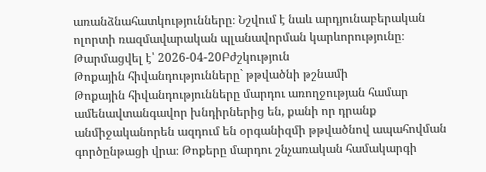առանձնահատկությունները։ Նշվում է նաև արդյունաբերական ոլորտի ռազմավարական պլանավորման կարևորությունը։
Թարմացվել է՝ 2026-04-20Բժշկություն
Թոքային հիվանդությունները` թթվածնի թշնամի
Թոքային հիվանդությունները մարդու առողջության համար ամենավտանգավոր խնդիրներից են, քանի որ դրանք անմիջականորեն ազդում են օրգանիզմի թթվածնով ապահովման գործընթացի վրա։ Թոքերը մարդու շնչառական համակարգի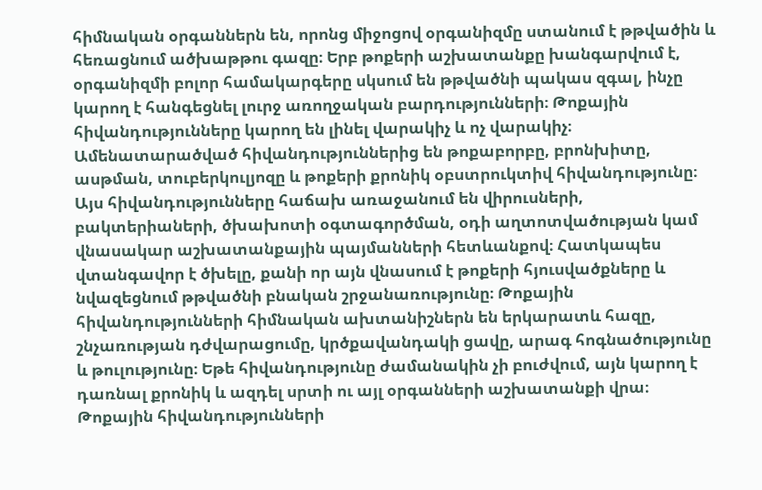հիմնական օրգաններն են, որոնց միջոցով օրգանիզմը ստանում է թթվածին և հեռացնում ածխաթթու գազը։ Երբ թոքերի աշխատանքը խանգարվում է, օրգանիզմի բոլոր համակարգերը սկսում են թթվածնի պակաս զգալ, ինչը կարող է հանգեցնել լուրջ առողջական բարդությունների։ Թոքային հիվանդությունները կարող են լինել վարակիչ և ոչ վարակիչ։ Ամենատարածված հիվանդություններից են թոքաբորբը, բրոնխիտը, ասթման, տուբերկուլյոզը և թոքերի քրոնիկ օբստրուկտիվ հիվանդությունը։ Այս հիվանդությունները հաճախ առաջանում են վիրուսների, բակտերիաների, ծխախոտի օգտագործման, օդի աղտոտվածության կամ վնասակար աշխատանքային պայմանների հետևանքով։ Հատկապես վտանգավոր է ծխելը, քանի որ այն վնասում է թոքերի հյուսվածքները և նվազեցնում թթվածնի բնական շրջանառությունը։ Թոքային հիվանդությունների հիմնական ախտանիշներն են երկարատև հազը, շնչառության դժվարացումը, կրծքավանդակի ցավը, արագ հոգնածությունը և թուլությունը։ Եթե հիվանդությունը ժամանակին չի բուժվում, այն կարող է դառնալ քրոնիկ և ազդել սրտի ու այլ օրգանների աշխատանքի վրա։ Թոքային հիվանդությունների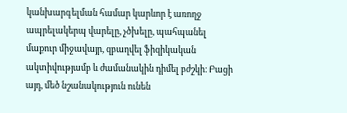կանխարգելման համար կարևոր է առողջ ապրելակերպ վարելը, չծխելը, պահպանել մաքուր միջավայր, զբաղվել ֆիզիկական ակտիվությամբ և ժամանակին դիմել բժշկի։ Բացի այդ, մեծ նշանակություն ունեն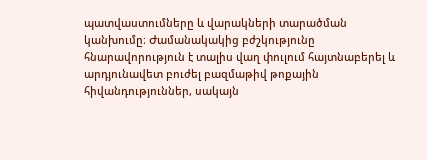պատվաստումները և վարակների տարածման կանխումը։ Ժամանակակից բժշկությունը հնարավորություն է տալիս վաղ փուլում հայտնաբերել և արդյունավետ բուժել բազմաթիվ թոքային հիվանդություններ, սակայն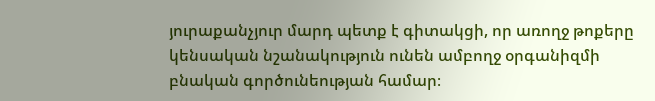յուրաքանչյուր մարդ պետք է գիտակցի, որ առողջ թոքերը կենսական նշանակություն ունեն ամբողջ օրգանիզմի բնական գործունեության համար։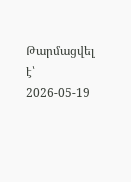Թարմացվել է՝ 2026-05-19